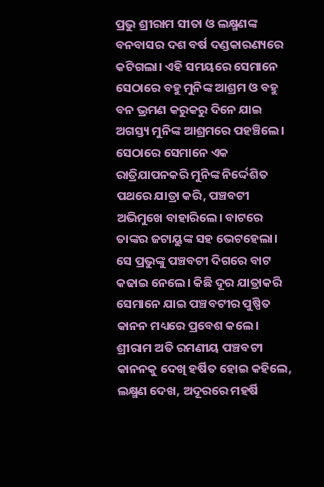ପ୍ରଭୁ ଶ୍ରୀରାମ ସୀତା ଓ ଲକ୍ଷ୍ମଣଙ୍କ ବନବାସର ଦଶ ବର୍ଷ ଦଣ୍ଡକାରଣ୍ୟରେ କଟିଗଲା। ଏହି ସମୟରେ ସେମାନେ ସେଠାରେ ବହୁ ମୁନିଙ୍କ ଆଶ୍ରମ ଓ ବହୁ ବନ ଭ୍ରମଣ କରୁକରୁ ଦିନେ ଯାଇ ଅଗସ୍ତ୍ୟ ମୁନିଙ୍କ ଆଶ୍ରମରେ ପହଞ୍ଚିଲେ। ସେଠାରେ ସେମାନେ ଏକ ରାତ୍ରିଯାପନକରି ମୁନିଙ୍କ ନିର୍ଦ୍ଦେଶିତ ପଥରେ ଯାତ୍ରା କରି, ପଞ୍ଚବଟୀ ଅଭିମୁଖେ ବାହାରିଲେ। ବାଟରେ ତାଙ୍କର ଜଟାୟୁଙ୍କ ସହ ଭେଟହେଲା। ସେ ପ୍ରଭୁଙ୍କୁ ପଞ୍ଚବଟୀ ଦିଗରେ ବାଟ କଢାଇ ନେଲେ। କିଛି ଦୂର ଯାତ୍ରାକରି ସେମାନେ ଯାଇ ପଞ୍ଚବଟୀର ପୁଷ୍ପିତ କାନନ ମଧ୍ୟରେ ପ୍ରବେଶ କଲେ। ଶ୍ରୀରାମ ଅତି ରମଣୀୟ ପଞ୍ଚବଟୀ କାନନକୁ ଦେଖି ହର୍ଷିତ ହୋଇ କହିଲେ, ଲକ୍ଷ୍ମଣ ଦେଖ, ଅଦୂରରେ ମହର୍ଷି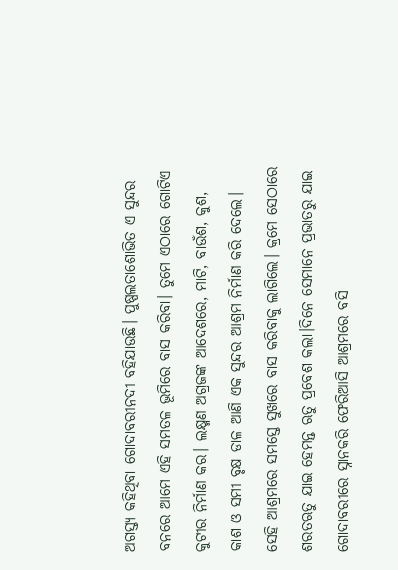ଅଗସ୍ତ୍ୟ କହିଥିବା ଗୋଦାବରୀନଦୀ ବହିଯାଉଛି। ପୁଷ୍ପଲତାଶୋଭିତ ଏ ସୁନ୍ଦର ବନରେ ଆମେ ଏହି ସମତଳ ଭୂମିରେ ବାସ କରିବା। ତୁମେ ଏଠାରେ ଗୋଟିଏ କୁଟୀର ନିର୍ମାଣ କର। ଲକ୍ଷ୍ମଣ ଅଗ୍ରଜଙ୍କ ଆଦେଶରେ, ମାଟି, ବାଉଁଶ, କୁଶ, କାଶ ଓ ସମୀ ବୃକ୍ଷ ଡାଳ ଆଣି ଏକ ସୁନ୍ଦର ଆଶ୍ରମ ନିର୍ମାଣ କରି ଦେଲେ। ସେହି ଆଶ୍ରମରେ ସମସ୍ତେ ସୁଖରେ ବାସ କରିବାକୁ ଲାଗିଲେ। କ୍ରମେ ସେଠାରେ ଶରତଋତୁ ଯାଇ ହେମନ୍ତ ଋତୁ ପ୍ରବେଶ କଲା।ଦିନେ ସେମାନେ ପ୍ରଭାତରୁ ଯାଇ ଗୋଦାବରୀରେ ସ୍ନାନକରି ଫେରିଆସି ଆଶ୍ରମରେ ବସି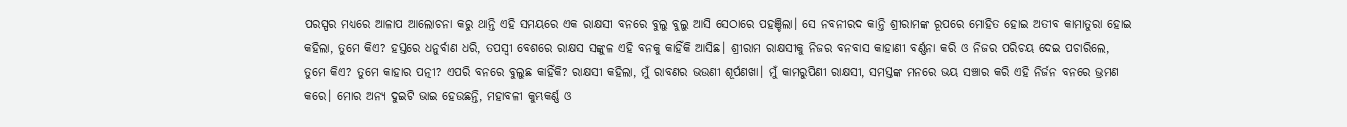ପରସ୍ପର ମଧ୍ୟରେ ଆଳାପ ଆଲୋଚନା କରୁ ଥାନ୍ତି ଏହି ସମୟରେ ଏକ ରାକ୍ଷସୀ ବନରେ ବୁଲୁ ବୁଲୁ ଆସି ସେଠାରେ ପହଞ୍ଚିଲା। ସେ ନବନୀରଦ କାନ୍ତି ଶ୍ରୀରାମଙ୍କ ରୂପରେ ମୋହିତ ହୋଇ ଅତୀବ କାମାତୁରା ହୋଇ କହିଲା, ତୁମେ କିଏ? ହସ୍ତରେ ଧନୁର୍ବାଣ ଧରି, ତପସ୍ୱୀ ବେଶରେ ରାକ୍ଷସ ସଙ୍କୁଳ ଏହି ବନକୁ କାହିଁକି ଆସିଛ। ଶ୍ରୀରାମ ରାକ୍ଷସୀକୁ ନିଜର ବନବାସ କାହାଣୀ ବର୍ଣ୍ଣନା କରି ଓ ନିଜର ପରିଚୟ ଦେଇ ପଚାରିଲେ, ତୁମେ କିଏ? ତୁମେ କାହାର ପତ୍ନୀ? ଏପରି ବନରେ ବୁଲୁଛ କାହିଁକି? ରାକ୍ଷସୀ କହିଲା, ମୁଁ ରାବଣର ଭଉଣୀ ଶୂର୍ପଣଖା। ମୁଁ କାମରୁପିଣୀ ରାକ୍ଷସୀ, ସମସ୍ତଙ୍କ ମନରେ ଭୟ ସଞ୍ଚାର କରି ଏହି ନିର୍ଜନ ବନରେ ଭ୍ରମଣ କରେ। ମୋର ଅନ୍ୟ ଦୁଇଟି ଭାଇ ହେଉଛନ୍ତି, ମହାବଳୀ କୁମ୍ଭକର୍ଣ୍ଣ ଓ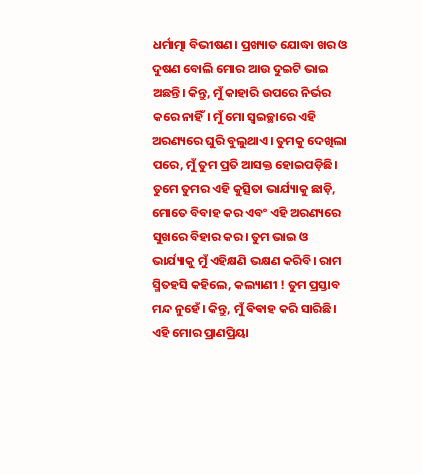ଧର୍ମାତ୍ମା ବିଭୀଷଣ। ପ୍ରଖ୍ୟାତ ଯୋଦ୍ଧା ଖର ଓ ଦୁଷଣ ବୋଲି ମୋର ଆଉ ଦୁଇଟି ଭାଇ ଅଛନ୍ତି। କିନ୍ତୁ, ମୁଁ କାହାରି ଉପରେ ନିର୍ଭର କରେ ନାହିଁ। ମୁଁ ମୋ ସ୍ୱଇଚ୍ଛାରେ ଏହି ଅରଣ୍ୟରେ ଘୁରି ବୁଲୁଥାଏ। ତୁମକୁ ଦେଖିଲା ପରେ, ମୁଁ ତୁମ ପ୍ରତି ଆସକ୍ତ ହୋଇପଡ଼ିଛି। ତୁମେ ତୁମର ଏହି କୁତ୍ସିତା ଭାର୍ଯ୍ୟାକୁ ଛାଡ଼ି, ମୋତେ ବିବାହ କର ଏବଂ ଏହି ଅରଣ୍ୟରେ ସୁଖରେ ବିହାର କର। ତୁମ ଭାଇ ଓ ଭାର୍ଯ୍ୟାକୁ ମୁଁ ଏହିକ୍ଷଣି ଭକ୍ଷଣ କରିବି। ରାମ ସ୍ମିତହସି କହିଲେ, କଲ୍ୟାଣୀ ! ତୁମ ପ୍ରସ୍ତାବ ମନ୍ଦ ନୁହେଁ। କିନ୍ତୁ, ମୁଁ ଵିଵାହ କରି ସାରିଛି। ଏହି ମୋର ପ୍ରାଣପ୍ରିୟା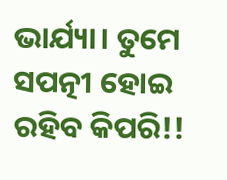ଭାର୍ଯ୍ୟା। ତୁମେ ସପତ୍ନୀ ହୋଇ ରହିବ କିପରି!!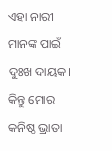ଏହା ନାରୀ ମାନଙ୍କ ପାଇଁ ଦୁଃଖ ଦାୟକ। କିନ୍ତୁ ମୋର କନିଷ୍ଠ ଭ୍ରାତା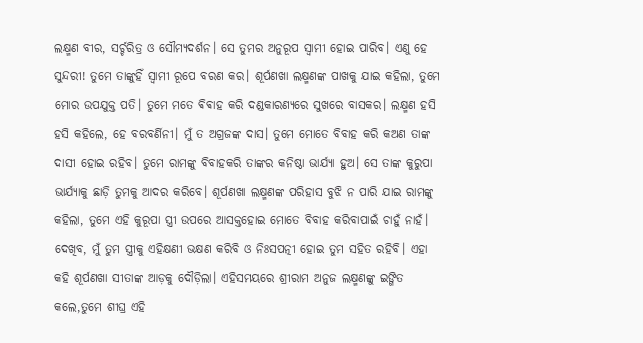ଲକ୍ଷ୍ମଣ ବୀର, ସର୍ଚ୍ଚରିତ୍ର ଓ ସୌମ୍ୟଦର୍ଶନ। ସେ ତୁମର ଅନୁରୂପ ସ୍ବାମୀ ହୋଇ ପାରିବ। ଏଣୁ ହେ ସୁନ୍ଦରୀ! ତୁମେ ତାଙ୍କୁହିଁ ସ୍ଵାମୀ ରୂପେ ବରଣ କର। ଶୂର୍ପଣଖା ଲକ୍ଷ୍ମଣଙ୍କ ପାଖକୁ ଯାଇ କହିଲା, ତୁମେ ମୋର ଉପଯୁକ୍ତ ପତି। ତୁମେ ମତେ ଵିଵାହ କରି ଦଣ୍ଡକାରଣ୍ୟରେ ସୁଖରେ ବାସକର। ଲକ୍ଷ୍ମଣ ହସି ହସି କହିଲେ, ହେ ବରବର୍ଣିନୀ। ମୁଁ ତ ଅଗ୍ରଜଙ୍କ ଦାସ। ତୁମେ ମୋତେ ବିବାହ କରି କଅଣ ତାଙ୍କ ଦାସୀ ହୋଇ ରହିବ। ତୁମେ ରାମଙ୍କୁ ବିବାହକରି ତାଙ୍କର କନିଷ୍ଠା ଭାର୍ଯ୍ୟା ହୁଅ। ସେ ତାଙ୍କ କୁରୁପା ଭାର୍ଯ୍ୟାକୁ ଛାଡ଼ି ତୁମକୁ ଆଦର କରିବେ। ଶୂର୍ପଣଖା ଲକ୍ଷ୍ମଣଙ୍କ ପରିହାସ ବୁଝି ନ ପାରି ଯାଇ ରାମଙ୍କୁ କହିଲା, ତୁମେ ଏହି କୁରୂପା ସ୍ତ୍ରୀ ଉପରେ ଆସକ୍ତହୋଇ ମୋତେ ବିବାହ କରିବାପାଇଁ ଚାହୁଁ ନାହଁ। ଦେଖିବ, ମୁଁ ତୁମ ସ୍ତ୍ରୀକୁ ଏହିକ୍ଷଣୀ ଭକ୍ଷଣ କରିବି ଓ ନିଃସପତ୍ନୀ ହୋଇ ତୁମ ସହିତ ରହିବି। ଏହା କହି ଶୂର୍ପଣଖା ସୀତାଙ୍କ ଆଡ଼କୁ ଦୌଡ଼ିଲା। ଏହିସମୟରେ ଶ୍ରୀରାମ ଅନୁଜ ଲକ୍ଷ୍ମଣଙ୍କୁ ଇଙ୍ଗିତ କଲେ,ତୁମେ ଶୀଘ୍ର ଏହି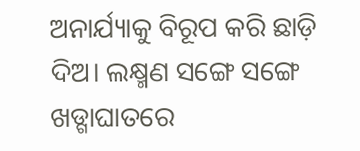ଅନାର୍ଯ୍ୟାକୁ ବିରୂପ କରି ଛାଡ଼ି ଦିଅ। ଲକ୍ଷ୍ମଣ ସଙ୍ଗେ ସଙ୍ଗେ ଖଡ୍ଗାଘାତରେ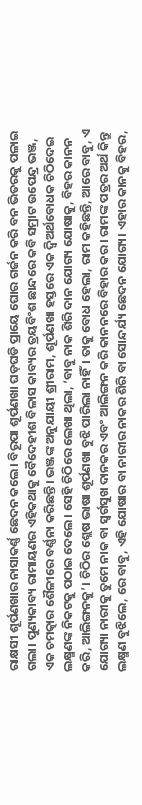ରାକ୍ଷସୀ ଶୂର୍ପଣଖାର ନାସାକର୍ଣ୍ଣ ଛେଦନ କଲେ। ବିରୂପା ଶୂର୍ପଣଖା ଘଡ଼ଘଡି ପ୍ରାୟେ ଘୋର ଗର୍ଜନ କରି ବନ ଭିତରକୁ ପଳାଇ ଗଲା। ପୁଣ୍ୟକାବ୍ୟ ରାମାୟଣର ଏହିକଥାକୁ ବୈଦେହୀଶ ବିଳାସ କାବ୍ୟର ତ୍ରୟବିଂଶ ଛାନ୍ଦରେ କବି ସମ୍ରାଟ ଉପେନ୍ଦ୍ର ଭଞ୍ଜ, ଏକ ଚମତ୍କାର ଶୈଳୀରେ ବର୍ଣ୍ଣନା କରିଛନ୍ତି। ଭଞ୍ଜଙ୍କ ଅନୁଯାୟୀ ଶ୍ରୀରାମ, ଶୂର୍ପଣଖା ହସ୍ତରେ ଏକ ଦ୍ଵିଅର୍ଥବୋଧକ ଚିଠିଦେଇ ଲକ୍ଷ୍ମଣଙ୍କ ନିକଟକୁ ପଠାଇ ଦେଲେ। ସେହି ଚିଠିରେ ଲେଖା ଥିଲା, ‘ବାବୁ ନାକ ଶିରି ଦାନ ଯୋଗ୍ୟ ଯୋଷାକୁ, ବିହର କାନନ କରି, ଆଲିଙ୍ଗନକୁ’। ଚିଠିର ଶ୍ଲେଷ ଭାଷା ଶୂର୍ପଣଖା ବୁଝି ପାରିଲା ନାହିଁ। ତାକୁ ବୋଧ ହେଲା, ରାମ କହିଛନ୍ତି, ଆରେ ବାବୁ, ଏ ଯୋଗ୍ୟା ନାରୀକୁ ତୁମେ ନାକ ବା ସ୍ବର୍ଗସୁଖ ଦାନକର ଏବଂ ଆଲିଙ୍ଗନ କରି କାନନରେ ବିହାର କର। ରାମଙ୍କ ପତ୍ରର ଅର୍ଥ କିନ୍ତୁ ଲକ୍ଷ୍ମଣ ବୁଝିଲେ, ରେ ବାବୁ, ଏହି ଯୋଷାର ବା ନାରୀର ନାକର ଶିରି ବା ସୋନ୍ଦର୍ଯ୍ୟ ଛେଦନ ଯୋଗ୍ୟ। ଏହାର କାନକୁ ବିହର,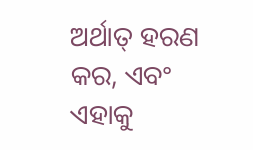ଅର୍ଥାତ୍ ହରଣ କର, ଏବଂ ଏହାକୁ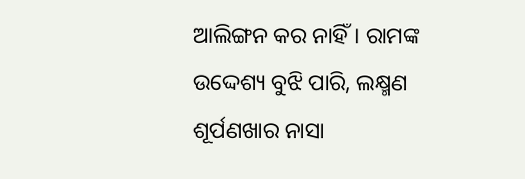ଆଲିଙ୍ଗନ କର ନାହିଁ। ରାମଙ୍କ ଉଦ୍ଦେଶ୍ୟ ବୁଝି ପାରି, ଲକ୍ଷ୍ମଣ ଶୂର୍ପଣଖାର ନାସା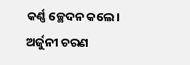କର୍ଣ୍ଣ ଚ୍ଛେଦନ କଲେ।
ଅର୍ଜୁନୀ ଚରଣ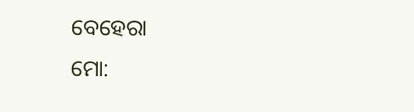ବେହେରା
ମୋ: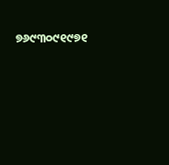୭୬୯୩୦୯୧୯୭୧